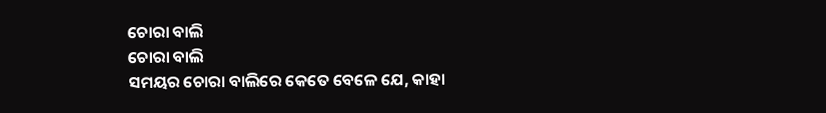ଚୋରା ବାଲି
ଚୋରା ବାଲି
ସମୟର ଚୋରା ବାଲିରେ କେତେ ବେଳେ ଯେ, କାହା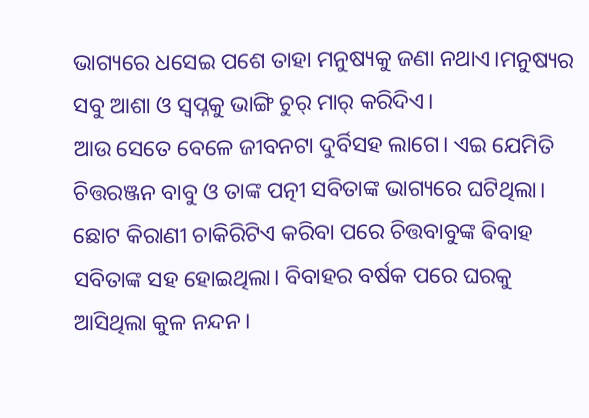ଭାଗ୍ୟରେ ଧସେଇ ପଶେ ତାହା ମନୁଷ୍ୟକୁ ଜଣା ନଥାଏ।ମନୁଷ୍ୟର ସବୁ ଆଶା ଓ ସ୍ବପ୍ନକୁ ଭାଙ୍ଗି ଚୁର୍ ମାର୍ କରିଦିଏ।
ଆଉ ସେତେ ବେଳେ ଜୀବନଟା ଦୁର୍ବିସହ ଲାଗେ। ଏଇ ଯେମିତି ଚିତ୍ତରଞ୍ଜନ ବାବୁ ଓ ତାଙ୍କ ପତ୍ନୀ ସବିତାଙ୍କ ଭାଗ୍ୟରେ ଘଟିଥିଲା।
ଛୋଟ କିରାଣୀ ଚାକିରିଟିଏ କରିବା ପରେ ଚିତ୍ତବାବୁଙ୍କ ଵିବାହ ସବିତାଙ୍କ ସହ ହୋଇଥିଲା। ବିବାହର ବର୍ଷକ ପରେ ଘରକୁ ଆସିଥିଲା କୁଳ ନନ୍ଦନ।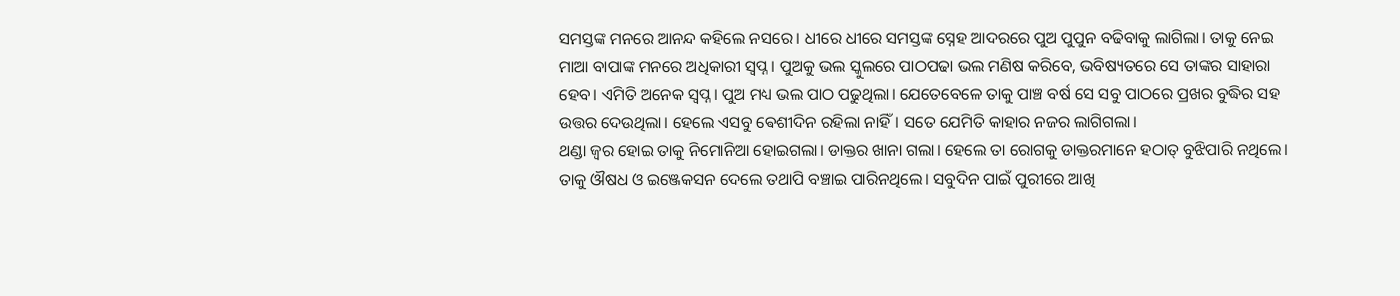ସମସ୍ତଙ୍କ ମନରେ ଆନନ୍ଦ କହିଲେ ନସରେ। ଧୀରେ ଧୀରେ ସମସ୍ତଙ୍କ ସ୍ନେହ ଆଦରରେ ପୁଅ ପୁପୁନ ବଢିବାକୁ ଲାଗିଲା। ତାକୁ ନେଇ ମାଆ ବାପାଙ୍କ ମନରେ ଅଧିକାରୀ ସ୍ଵପ୍ନ। ପୁଅକୁ ଭଲ ସ୍କୁଲରେ ପାଠପଢା ଭଲ ମଣିଷ କରିବେ, ଭବିଷ୍ୟତରେ ସେ ତାଙ୍କର ସାହାରା ହେବ। ଏମିତି ଅନେକ ସ୍ବପ୍ନ। ପୁଅ ମଧ୍ୟ ଭଲ ପାଠ ପଢୁଥିଲା। ଯେତେବେଳେ ତାକୁ ପାଞ୍ଚ ବର୍ଷ ସେ ସବୁ ପାଠରେ ପ୍ରଖର ବୁଦ୍ଧିର ସହ ଉତ୍ତର ଦେଉଥିଲା। ହେଲେ ଏସବୁ ଵେଶୀଦିନ ରହିଲା ନାହିଁ। ସତେ ଯେମିତି କାହାର ନଜର ଲାଗିଗଲା।
ଥଣ୍ଡା ଜ୍ବର ହୋଇ ତାକୁ ନିମୋନିଆ ହୋଇଗଲା। ଡାକ୍ତର ଖାନା ଗଲା। ହେଲେ ତା ରୋଗକୁ ଡାକ୍ତରମାନେ ହଠାତ୍ ବୁଝିପାରି ନଥିଲେ। ତାକୁ ଔଷଧ ଓ ଇଞ୍ଜେକସନ ଦେଲେ ତଥାପି ବଞ୍ଚାଇ ପାରିନଥିଲେ। ସବୁଦିନ ପାଇଁ ପୁରୀରେ ଆଖି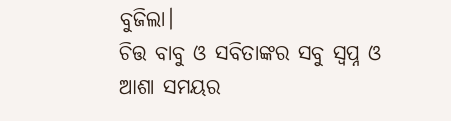ବୁଜିଲା।
ଚିତ୍ତ ବାବୁ ଓ ସବିତାଙ୍କର ସବୁ ସ୍ବପ୍ନ ଓ ଆଶା ସମୟର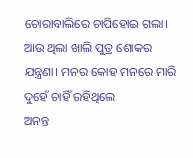ଚୋରାବାଲିରେ ଚାପିହୋଇ ଗଲା। ଆଉ ଥିଲା ଖାଲି ପୁତ୍ର ଶୋକର ଯନ୍ତ୍ରଣା। ମନର କୋହ ମନରେ ମାରି ଦୁହେଁ ଚାହିଁ ରହିଥିଲେ
ଅନନ୍ତ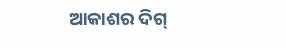ଆକାଶର ଦିଗ୍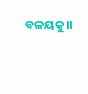ବଳୟକୁ।।